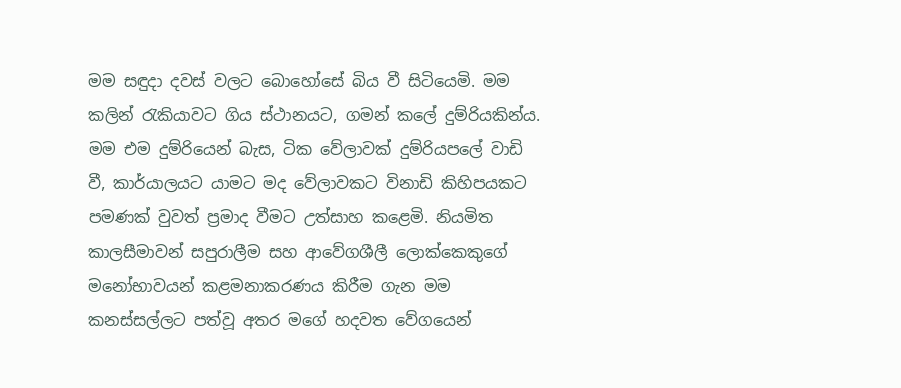මම සඳුදා දවස් වලට බොහෝසේ බිය වී සිටියෙමි. මම කලින් රැකියාවට ගිය ස්ථානයට, ගමන් කලේ දුම්රියකින්ය. මම එම දුම්රියෙන් බැස, ටික වේලාවක් දුම්රියපලේ වාඩි වී, කාර්යාලයට යාමට මද වේලාවකට විනාඩි කිහිපයකට පමණක් වුවත් ප්‍රමාද වීමට උත්සාහ කළෙමි. නියමිත කාලසීමාවන් සපුරාලීම සහ ආවේගශීලී ලොක්කෙකුගේ මනෝභාවයන් කළමනාකරණය කිරීම ගැන මම කනස්සල්ලට පත්වූ අතර මගේ හදවත වේගයෙන්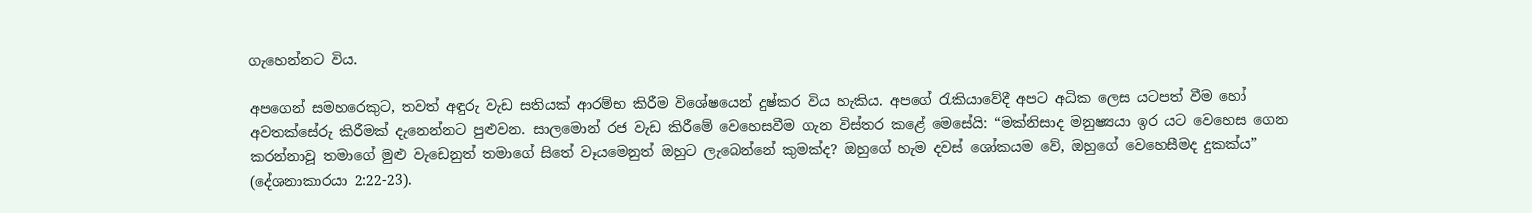ගැහෙන්නට විය.

අපගෙන් සමහරෙකුට, තවත් අඳුරු වැඩ සතියක් ආරම්භ කිරීම විශේෂයෙන් දුෂ්කර විය හැකිය. අපගේ රැකියාවේදී අපට අධික ලෙස යටපත් වීම හෝ අවතක්සේරු කිරීමක් දැනෙන්නට පුළුවන. සාලමොන් රජ වැඩ කිරීමේ වෙහෙසවීම ගැන විස්තර කළේ මෙසේයි: “මක්නිසාද මනුෂ්‍යයා ඉර යට වෙහෙස ගෙන කරන්නාවූ තමාගේ මුළු වැඩෙනුත් තමාගේ සිතේ වෑයමෙනුත් ඔහුට ලැබෙන්නේ කුමක්ද? ඔහුගේ හැම දවස් ශෝකයම වේ, ඔහුගේ වෙහෙසීමද දුකක්ය” (දේශනාකාරයා 2:22-23).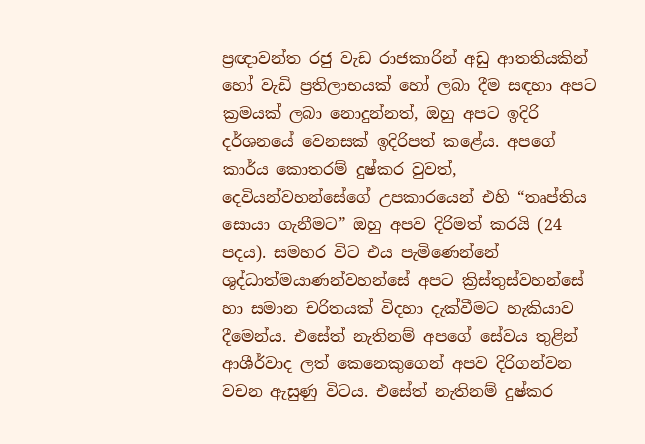ප්‍රඥාවන්ත රජු වැඩ රාජකාරින් අඩු ආතතියකින් හෝ වැඩි ප්‍රතිලාභයක් හෝ ලබා දීම සඳහා අපට ක්‍රමයක් ලබා නොදුන්නත්, ඔහු අපට ඉදිරි දර්ශනයේ වෙනසක් ඉදිරිපත් කළේය. අපගේ කාර්ය කොතරම් දුෂ්කර වුවත්, දෙවියන්වහන්සේගේ උපකාරයෙන් එහි “තෘප්තිය සොයා ගැනීමට” ඔහු අපව දිරිමත් කරයි (24 පදය). සමහර විට එය පැමිණෙන්නේ ශුද්ධාත්මයාණන්වහන්සේ අපට ක්‍රිස්තුස්වහන්සේ හා සමාන චරිතයක් විදහා දැක්වීමට හැකියාව දීමෙන්ය. එසේත් නැතිනම් අපගේ සේවය තුළින් ආශීර්වාද ලත් කෙනෙකුගෙන් අපව දිරිගන්වන වචන ඇසුණු විටය. එසේත් නැතිනම් දුෂ්කර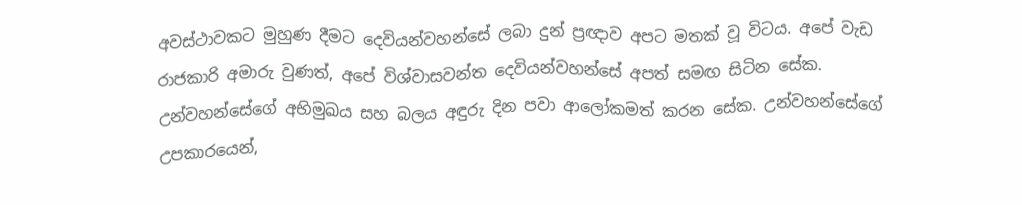අවස්ථාවකට මුහුණ දීමට දෙවියන්වහන්සේ ලබා දුන් ප්‍රඥාව අපට මතක් වූ විටය. අපේ වැඩ රාජකාරි අමාරු වුණත්, අපේ විශ්වාසවන්ත දෙවියන්වහන්සේ අපත් සමඟ සිටින සේක. උන්වහන්සේගේ අභිමුඛය සහ බලය අඳුරු දින පවා ආලෝකමත් කරන සේක. උන්වහන්සේගේ උපකාරයෙන්,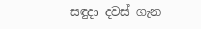සඳුදා දවස් ගැන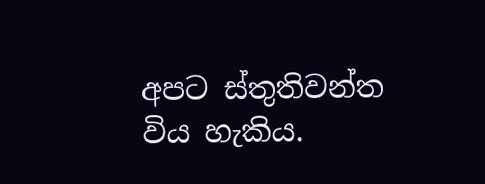අපට ස්තුතිවන්ත විය හැකිය.